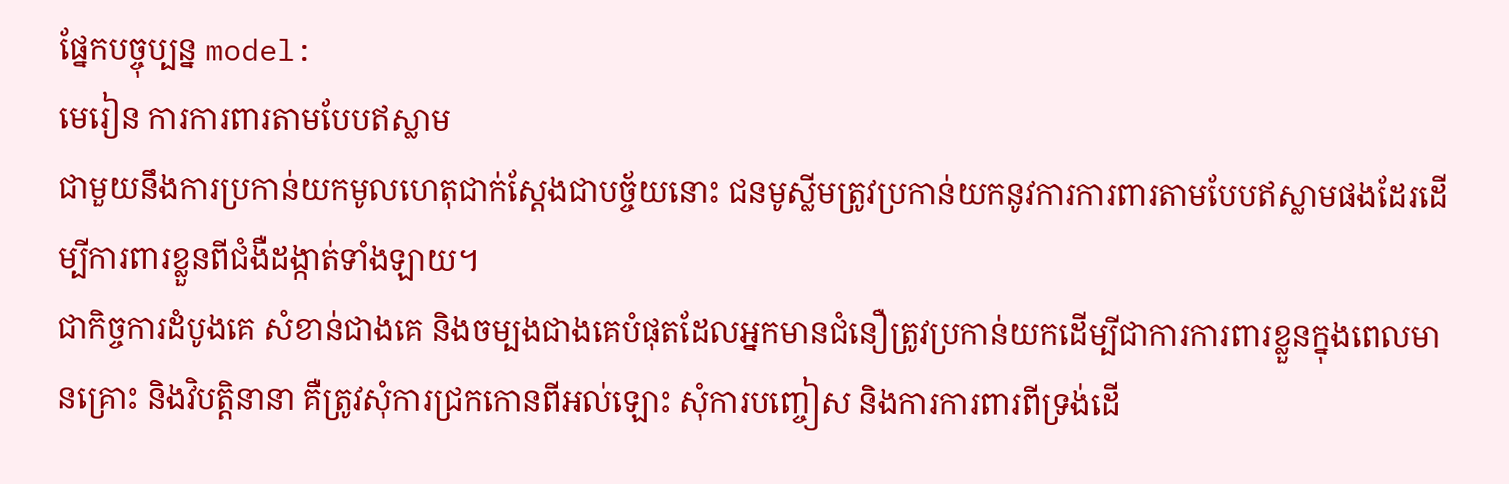ផ្នែកបច្ចុប្បន្ន model:
មេរៀន ការការពារតាមបែបឥស្លាម
ជាមួយនឹងការប្រកាន់យកមូលហេតុជាក់ស្តែងជាបច្ច័យនោះ ជនមូស្លីមត្រូវប្រកាន់យកនូវការការពារតាមបែបឥស្លាមផងដែរដើម្បីការពារខ្លួនពីជំងឺដង្កាត់ទាំងឡាយ។
ជាកិច្ចការដំបូងគេ សំខាន់ជាងគេ និងចម្បងជាងគេបំផុតដែលអ្នកមានជំនឿត្រូវប្រកាន់យកដើម្បីជាការការពារខ្លួនក្នុងពេលមានគ្រោះ និងវិបត្តិនានា គឺត្រូវសុំការជ្រកកោនពីអល់ឡោះ សុំការបញ្ចៀស និងការការពារពីទ្រង់ដើ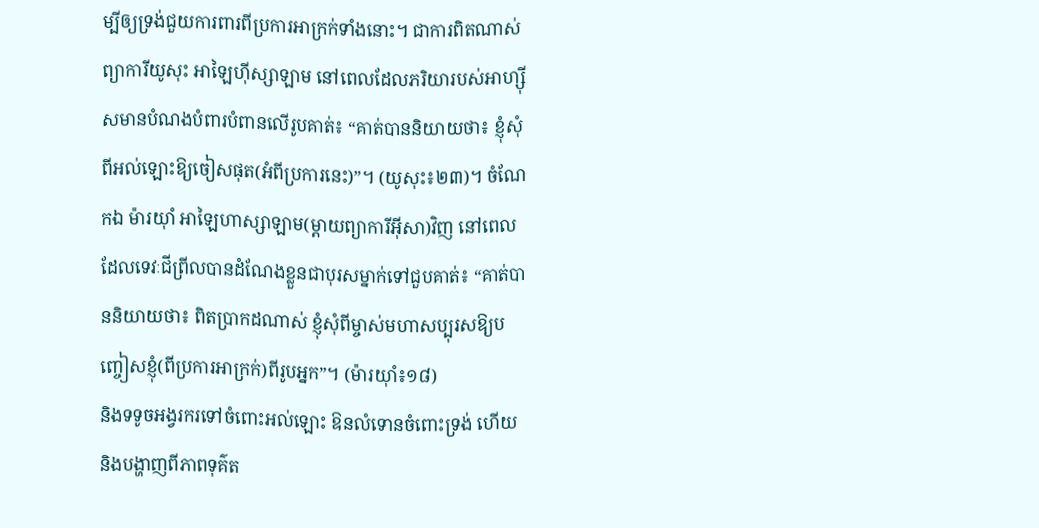ម្បីឲ្យទ្រង់ជួយការពារពីប្រការអាក្រក់ទាំងនោះ។ ជាការពិតណាស់ ព្យាការីយូសុះ អាឡៃហ៊ីស្សាឡាម នៅពេលដែលភរិយារបស់អាហ្ស៊ីសមានបំណងបំពារបំពានលើរូបគាត់៖ “គាត់បាននិយាយថា៖ ខ្ញុំសុំពីអល់ឡោះឱ្យចៀសផុត(អំពីប្រការនេះ)”។ (យូសុះ៖២៣)។ ចំណែកឯ ម៉ារយ៉ាំ អាឡៃហាស្សាឡាម(ម្តាយព្យាការីអ៊ីសា)វិញ នៅពេលដែលទេវៈជីព្រីលបានដំណែងខ្លួនជាបុរសម្នាក់ទៅជួបគាត់៖ “គាត់បាននិយាយថា៖ ពិតប្រាកដណាស់ ខ្ញុំសុំពីម្ចាស់មហាសប្បុរសឱ្យបញ្ចៀសខ្ញុំ(ពីប្រការអាក្រក់)ពីរូបអ្នក”។ (ម៉ារយ៉ាំ៖១៨)
និងទទូចអង្វរករទៅចំពោះអល់ឡោះ ឱនលំទោនចំពោះទ្រង់ ហើយនិងបង្ហាញពីភាពទុគ៌ត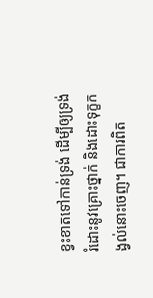ខ្វះខាតទៅកាន់ទ្រង់ ដើម្បីឲ្យទ្រង់រំដោះនូវគ្រោះថ្នាក់ និងដោះទុក្ខកង្វល់នោះចេញ។ ជាការពិត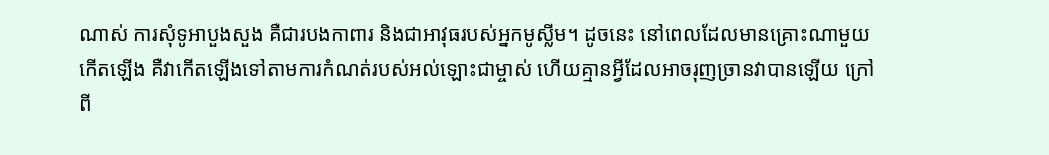ណាស់ ការសុំទូអាបួងសួង គឺជារបងកាពារ និងជាអាវុធរបស់អ្នកមូស្លីម។ ដូចនេះ នៅពេលដែលមានគ្រោះណាមួយកើតឡើង គឺវាកើតឡើងទៅតាមការកំណត់របស់អល់ឡោះជាម្ចាស់ ហើយគ្មានអ្វីដែលអាចរុញច្រានវាបានឡើយ ក្រៅពី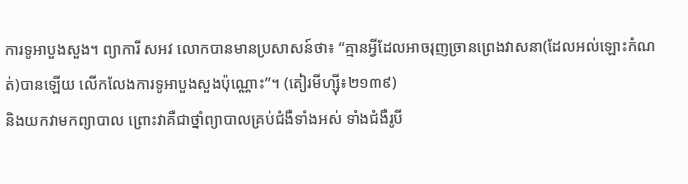ការទូអាបួងសួង។ ព្យាការី សអវ លោកបានមានប្រសាសន៍ថា៖ “គ្មានអ្វីដែលអាចរុញច្រានព្រេងវាសនា(ដែលអល់ឡោះកំណត់)បានឡើយ លើកលែងការទូអាបួងសួងប៉ុណ្ណោះ”។ (តៀរមីហ្ស៊ី៖២១៣៩)
និងយកវាមកព្យាបាល ព្រោះវាគឺជាថ្នាំព្យាបាលគ្រប់ជំងឺទាំងអស់ ទាំងជំងឺរូបី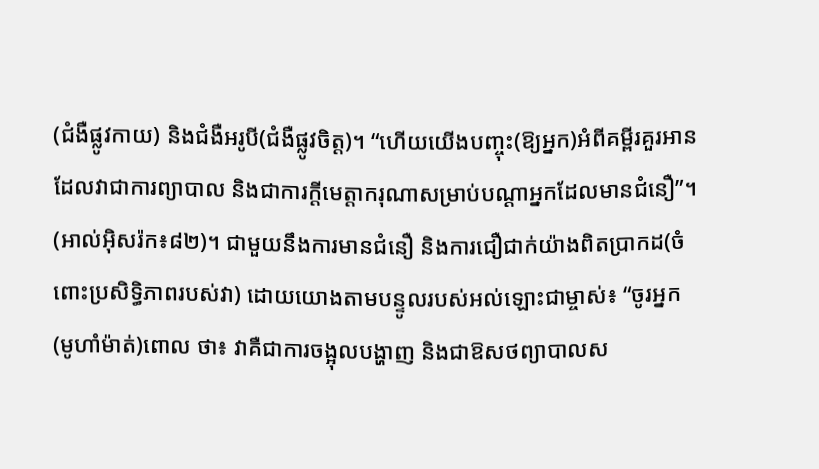(ជំងឺផ្លូវកាយ) និងជំងឺអរូបី(ជំងឺផ្លូវចិត្ត)។ “ហើយយើងបញ្ចុះ(ឱ្យអ្នក)អំពីគម្ពីរគួរអានដែលវាជាការព្យាបាល និងជាការក្តីមេត្តាករុណាសម្រាប់បណ្ដាអ្នកដែលមានជំនឿ”។ (អាល់អ៊ិសរ៉ក៖៨២)។ ជាមួយនឹងការមានជំនឿ និងការជឿជាក់យ៉ាងពិតប្រាកដ(ចំពោះប្រសិទ្ធិភាពរបស់វា) ដោយយោងតាមបន្ទូលរបស់អល់ឡោះជាម្ចាស់៖ “ចូរអ្នក(មូហាំម៉ាត់)ពោល ថា៖ វាគឺជាការចង្អុលបង្ហាញ និងជាឱសថព្យាបាលស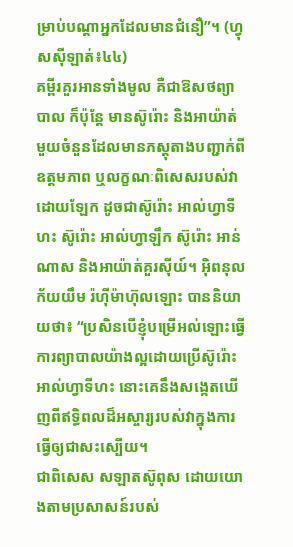ម្រាប់បណ្ដាអ្នកដែលមានជំនឿ”។ (ហ្វុសស៊ីឡាត់៖៤៤)
គម្ពីរគួរអានទាំងមូល គឺជាឱសថព្យាបាល ក៏ប៉ុន្តែ មានស៊ូរ៉ោះ និងអាយ៉ាត់មួយចំនួនដែលមានភស្តុតាងបញ្ជាក់ពីឧត្តមភាព ឬលក្ខណៈពិសេសរបស់វាដោយឡែក ដូចជាស៊ូរ៉ោះ អាល់ហ្វាទីហះ ស៊ូរ៉ោះ អាល់ហ្វាឡឹក ស៊ូរ៉ោះ អាន់ណាស និងអាយ៉ាត់គួរស៊ីយ៍។ អ៊ិពនុលក័យយឹម រ៉ហ៊ីម៉ាហ៊ុលឡោះ បាននិយាយថា៖ “ប្រសិនបើខ្ញុំបម្រើអល់ឡោះធ្វើការព្យាបាលយ៉ាងល្អដោយប្រើស៊ូរ៉ោះ អាល់ហ្វាទីហះ នោះគេនឹងសង្កេតឃើញពីឥទ្ធិពលដ៏អស្ចារ្យរបស់វាក្នុងការធ្វើឲ្យជាសះស្បើយ។
ជាពិសេស សឡាតស៊ូពុស ដោយយោងតាមប្រសាសន៍របស់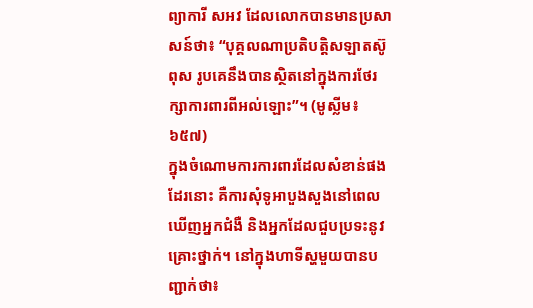ព្យាការី សអវ ដែលលោកបានមានប្រសាសន៍ថា៖ “បុគ្គលណាប្រតិបត្ដិសឡាតស៊ូពុស រូបគេនឹងបានស្ថិតនៅក្នុងការថែរក្សាការពារពីអល់ឡោះ”។ (មូស្លីម៖៦៥៧)
ក្នុងចំណោមការការពារដែលសំខាន់ផងដែរនោះ គឺការសុំទូអាបួងសួងនៅពេលឃើញអ្នកជំងឺ និងអ្នកដែលជួបប្រទះនូវគ្រោះថ្នាក់។ នៅក្នុងហាទីស្ហមួយបានបញ្ជាក់ថា៖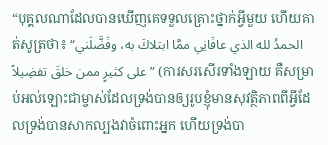“បុគ្គលណាដែលបានឃើញគេទទួលគ្រោះថ្នាក់អ្វីមួយ ហើយគាត់សូត្រថា៖ “الحمدُ لله الذي عافَانِي ممَّا ابتلاكَ به، وفَضَّلَني على كثيرٍ ممن خلقَ تفضِيلاً” (ការសរសើរទាំងឡាយ គឺសម្រាប់អល់ឡោះជាម្ចាស់ដែលទ្រង់បានឲ្យរូបខ្ញុំមានសុវត្ថិភាពពីអ្វីដែលទ្រង់បានសាកល្បងវាចំពោះអ្នក ហើយទ្រង់បា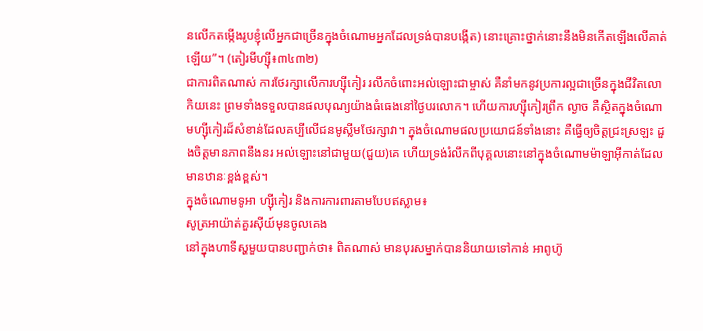នលើកតម្កើងរូបខ្ញុំលើអ្នកជាច្រើនក្នុងចំណោមអ្នកដែលទ្រង់បានបង្កើត) នោះគ្រោះថ្នាក់នោះនឹងមិនកើតឡើងលើគាត់ឡើយ”។ (តៀរមីហ្ស៊ី៖៣៤៣២)
ជាការពិតណាស់ ការថែរក្សាលើការហ្ស៊ីកៀរ រលឹកចំពោះអល់ឡោះជាម្ចាស់ គឺនាំមកនូវប្រការល្អជាច្រើនក្នុងជីវិតលោកិយនេះ ព្រមទាំងទទួលបានផលបុណ្យយ៉ាងធំធេងនៅថ្ងៃបរលោក។ ហើយការហ្ស៊ីកៀរព្រឹក ល្ងាច គឺស្ថិតក្នុងចំណោមហ្ស៊ីកៀរដ៏សំខាន់ដែលគប្បីលើជនមូស្លីមថែរក្សាវា។ ក្នុងចំណោមផលប្រយោជន៍ទាំងនោះ គឺធ្វើឲ្យចិត្តជ្រះស្រឡះ ដួងចិត្តមានភាពនឹងនរ អល់ឡោះនៅជាមួយ(ជួយ)គេ ហើយទ្រង់រំលឹកពីបុគ្គលនោះនៅក្នុងចំណោមម៉ាឡាអ៊ីកាត់ដែលមានឋានៈខ្ពង់ខ្ពស់។
ក្នុងចំណោមទូអា ហ្ស៊ីកៀរ និងការការពារតាមបែបឥស្លាម៖
សូត្រអាយ៉ាត់គួរស៊ីយ៍មុនចូលគេង
នៅក្នុងហាទីស្ហមួយបានបញ្ជាក់ថា៖ ពិតណាស់ មានបុរសម្នាក់បាននិយាយទៅកាន់ អាពូហ៊ូ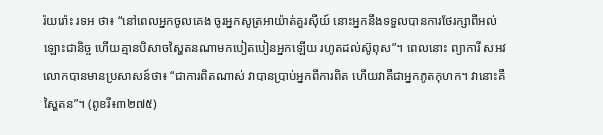រ៉យរ៉ោះ រទអ ថា៖ “នៅពេលអ្នកចូលគេង ចូរអ្នកសូត្រអាយ៉ាត់គួរស៊ីយ៍ នោះអ្នកនឹងទទួលបានការថែរក្សាពីអល់ឡោះជានិច្ច ហើយគ្មានបិសាចស្ហៃតនណាមកបៀតបៀនអ្នកឡើយ រហូតដល់ស៊ូពុស”។ ពេលនោះ ព្យាការី សអវ លោកបានមានប្រសាសន៍ថា៖ “ជាការពិតណាស់ វាបានប្រាប់អ្នកពីការពិត ហើយវាគឺជាអ្នកភូតកុហក។ វានោះគឺស្ហៃតន”។ (ពូខរី៖៣២៧៥)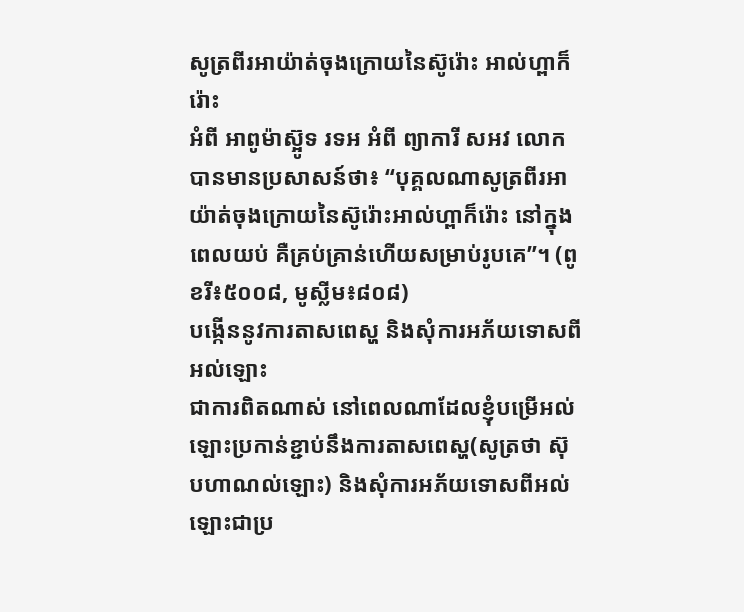សូត្រពីរអាយ៉ាត់ចុងក្រោយនៃស៊ូរ៉ោះ អាល់ហ្ពាក៏រ៉ោះ
អំពី អាពូម៉ាស្អ៊ូទ រទអ អំពី ព្យាការី សអវ លោកបានមានប្រសាសន៍ថា៖ “បុគ្គលណាសូត្រពីរអាយ៉ាត់ចុងក្រោយនៃស៊ូរ៉ោះអាល់ហ្ពាក៏រ៉ោះ នៅក្នុងពេលយប់ គឺគ្រប់គ្រាន់ហើយសម្រាប់រូបគេ”។ (ពូខរី៖៥០០៨, មូស្លីម៖៨០៨)
បង្កើននូវការតាសពេស្ហ និងសុំការអភ័យទោសពីអល់ឡោះ
ជាការពិតណាស់ នៅពេលណាដែលខ្ញុំបម្រើអល់ឡោះប្រកាន់ខ្ជាប់នឹងការតាសពេស្ហ(សូត្រថា ស៊ុបហាណល់ឡោះ) និងសុំការអភ័យទោសពីអល់ឡោះជាប្រ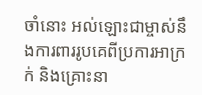ចាំនោះ អល់ឡោះជាម្ចាស់នឹងការពាររូបគេពីប្រការអាក្រក់ និងគ្រោះនា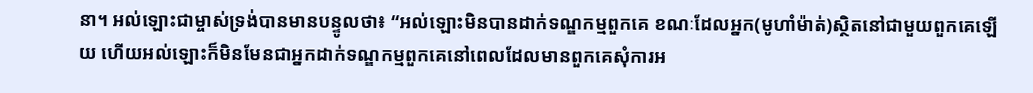នា។ អល់ឡោះជាម្ចាស់ទ្រង់បានមានបន្ទូលថា៖ “អល់ឡោះមិនបានដាក់ទណ្ឌកម្មពួកគេ ខណៈដែលអ្នក(មូហាំម៉ាត់)ស្ថិតនៅជាមួយពួកគេឡើយ ហើយអល់ឡោះក៏មិនមែនជាអ្នកដាក់ទណ្ឌកម្មពួកគេនៅពេលដែលមានពួកគេសុំការអ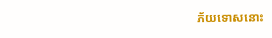ភ័យទោសនោះ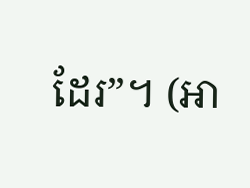ដែរ”។ (អា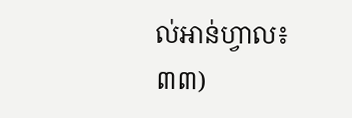ល់អាន់ហ្វាល៖៣៣)